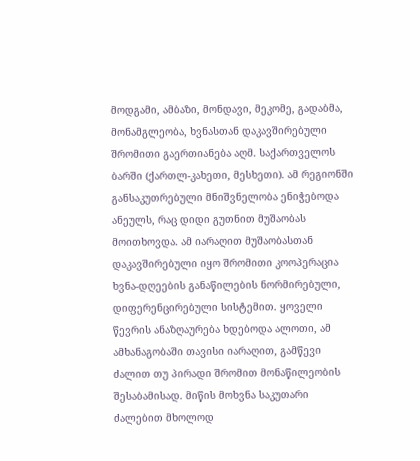მოდგამი, ამბაზი, მონდავი, მეკომე, გადაბმა, მონამგლეობა, ხვნასთან დაკავშირებული შრომითი გაერთიანება აღმ. საქართველოს ბარში (ქართლ-კახეთი, მესხეთი). ამ რეგიონში განსაკუთრებული მნიშვნელობა ენიჭებოდა ანეულს, რაც დიდი გუთნით მუშაობას მოითხოვდა. ამ იარაღით მუშაობასთან დაკავშირებული იყო შრომითი კოოპერაცია ხვნა-დღეების განაწილების ნორმირებული, დიფერენცირებული სისტემით. ყოველი წევრის ანაზღაურება ხდებოდა ალოთი, ამ ამხანაგობაში თავისი იარაღით, გამწევი ძალით თუ პირადი შრომით მონაწილეობის შესაბამისად. მიწის მოხვნა საკუთარი ძალებით მხოლოდ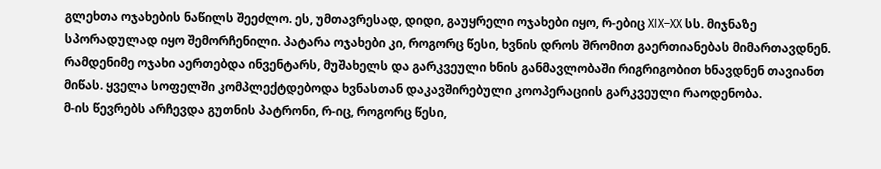გლეხთა ოჯახების ნაწილს შეეძლო. ეს, უმთავრესად, დიდი, გაუყრელი ოჯახები იყო, რ-ებიც XIX–XX სს. მიჯნაზე სპორადულად იყო შემორჩენილი. პატარა ოჯახები კი, როგორც წესი, ხვნის დროს შრომით გაერთიანებას მიმართავდნენ. რამდენიმე ოჯახი აერთებდა ინვენტარს, მუშახელს და გარკვეული ხნის განმავლობაში რიგრიგობით ხნავდნენ თავიანთ მიწას. ყველა სოფელში კომპლექტდებოდა ხვნასთან დაკავშირებული კოოპერაციის გარკვეული რაოდენობა.
მ-ის წევრებს არჩევდა გუთნის პატრონი, რ-იც, როგორც წესი,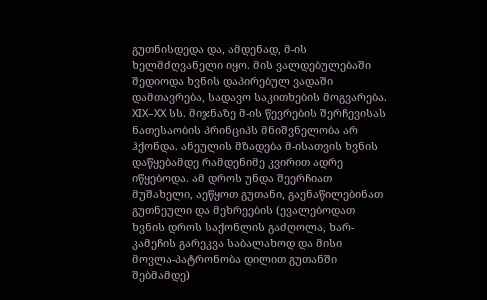გუთნისდედა და, ამდენად, მ-ის ხელმძღვანელი იყო. მის ვალდებულებაში შედიოდა ხვნის დაპირებულ ვადაში დამთავრება, სადავო საკითხების მოგვარება. XIX–XX სს. მიჯნაზე მ-ის წევრების შერჩევისას ნათესაობის პრინციპს მნიშვნელობა არ ჰქონდა. ანეულის მზადება მ-ისათვის ხვნის დაწყებამდე რამდენიმე კვირით ადრე იწყებოდა. ამ დროს უნდა შეერჩიათ მუშახელი, აეწყოთ გუთანი, გაენაწილებინათ გუთნეული და მეხრეების (ევალებოდათ ხვნის დროს საქონლის გაძღოლა, ხარ-კამეჩის გარეკვა საბალახოდ და მისი მოვლა-პატრონობა დილით გუთანში შებმამდე)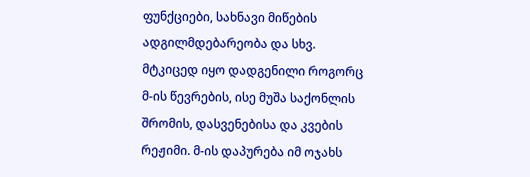ფუნქციები, სახნავი მიწების ადგილმდებარეობა და სხვ. მტკიცედ იყო დადგენილი როგორც მ-ის წევრების, ისე მუშა საქონლის შრომის, დასვენებისა და კვების რეჟიმი. მ-ის დაპურება იმ ოჯახს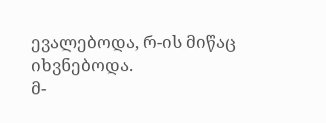ევალებოდა, რ-ის მიწაც იხვნებოდა.
მ-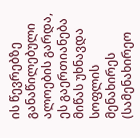ის წევრებზე განაწილებული ალოების გარდა, ეს გაერთიანება მიწას უხნავდა სოფლის მენახირეს (სამენახირეო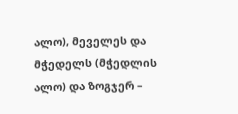ალო), მეველეს და მჭედელს (მჭედლის ალო) და ზოგჯერ –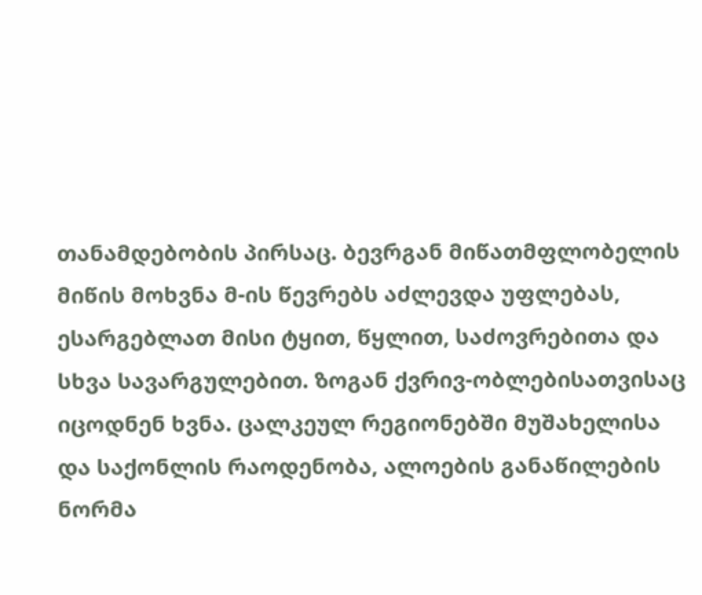თანამდებობის პირსაც. ბევრგან მიწათმფლობელის მიწის მოხვნა მ-ის წევრებს აძლევდა უფლებას, ესარგებლათ მისი ტყით, წყლით, საძოვრებითა და სხვა სავარგულებით. ზოგან ქვრივ-ობლებისათვისაც იცოდნენ ხვნა. ცალკეულ რეგიონებში მუშახელისა და საქონლის რაოდენობა, ალოების განაწილების ნორმა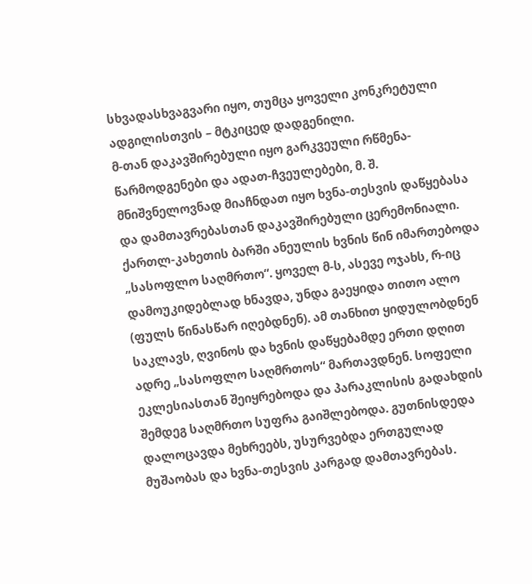სხვადასხვაგვარი იყო, თუმცა ყოველი კონკრეტული ადგილისთვის – მტკიცედ დადგენილი.
მ-თან დაკავშირებული იყო გარკვეული რწმენა-წარმოდგენები და ადათ-ჩვეულებები, მ. შ. მნიშვნელოვნად მიაჩნდათ იყო ხვნა-თესვის დაწყებასა და დამთავრებასთან დაკავშირებული ცერემონიალი. ქართლ-კახეთის ბარში ანეულის ხვნის წინ იმართებოდა „სასოფლო საღმრთო“. ყოველ მ-ს, ასევე ოჯახს, რ-იც დამოუკიდებლად ხნავდა, უნდა გაეყიდა თითო ალო (ფულს წინასწარ იღებდნენ). ამ თანხით ყიდულობდნენ საკლავს, ღვინოს და ხვნის დაწყებამდე ერთი დღით ადრე „სასოფლო საღმრთოს“ მართავდნენ. სოფელი ეკლესიასთან შეიყრებოდა და პარაკლისის გადახდის შემდეგ საღმრთო სუფრა გაიშლებოდა. გუთნისდედა დალოცავდა მეხრეებს, უსურვებდა ერთგულად მუშაობას და ხვნა-თესვის კარგად დამთავრებას.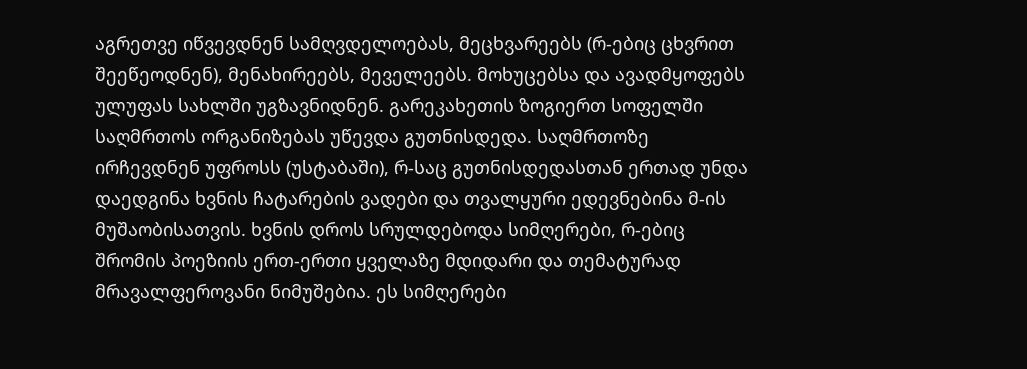აგრეთვე იწვევდნენ სამღვდელოებას, მეცხვარეებს (რ-ებიც ცხვრით შეეწეოდნენ), მენახირეებს, მეველეებს. მოხუცებსა და ავადმყოფებს ულუფას სახლში უგზავნიდნენ. გარეკახეთის ზოგიერთ სოფელში საღმრთოს ორგანიზებას უწევდა გუთნისდედა. საღმრთოზე ირჩევდნენ უფროსს (უსტაბაში), რ-საც გუთნისდედასთან ერთად უნდა დაედგინა ხვნის ჩატარების ვადები და თვალყური ედევნებინა მ-ის მუშაობისათვის. ხვნის დროს სრულდებოდა სიმღერები, რ-ებიც შრომის პოეზიის ერთ-ერთი ყველაზე მდიდარი და თემატურად მრავალფეროვანი ნიმუშებია. ეს სიმღერები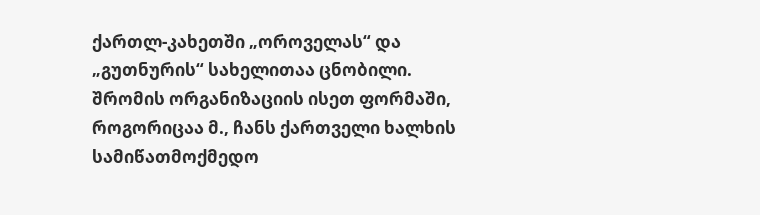ქართლ-კახეთში „ოროველას“ და „გუთნურის“ სახელითაა ცნობილი.
შრომის ორგანიზაციის ისეთ ფორმაში, როგორიცაა მ., ჩანს ქართველი ხალხის სამიწათმოქმედო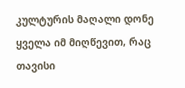კულტურის მაღალი დონე ყველა იმ მიღწევით, რაც თავისი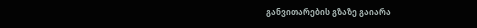განვითარების გზაზე გაიარა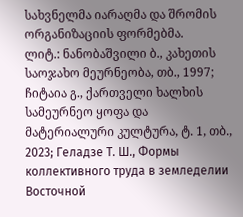სახვნელმა იარაღმა და შრომის ორგანიზაციის ფორმებმა.
ლიტ.: ნანობაშვილი ბ., კახეთის საოჯახო მეურნეობა, თბ., 1997; ჩიტაია გ., ქართველი ხალხის სამეურნეო ყოფა და მატერიალური კულტურა, ტ. 1, თბ., 2023; Геладзе Т. Ш., Формы коллективного труда в земледелии Восточной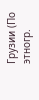Грузии (По этногр.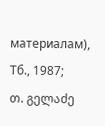материалам), Тб., 1987;
თ. გელაძე